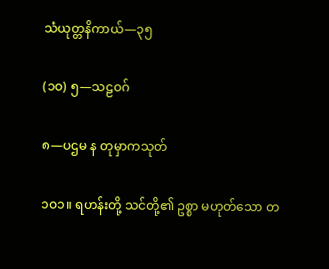သံယုတ္တနိကာယ်—၃၅

(၁ဝ) ၅—သဠဝဂ်

၈—ပဌမ န တုမှာကသုတ်

၁ဝ၁။ ရဟန်းတို့ သင်တို့၏ ဥစ္စာ မဟုတ်သော တ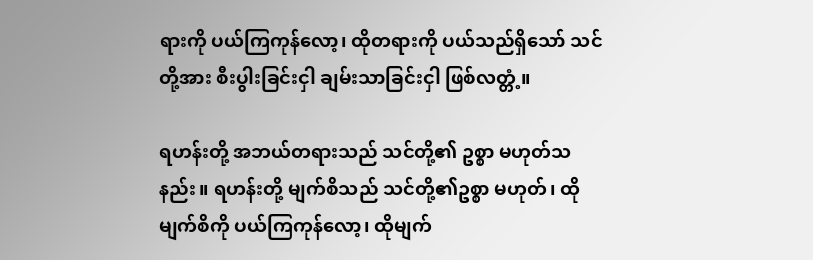ရားကို ပယ်ကြကုန်လော့၊ ထိုတရားကို ပယ်သည်ရှိသော် သင်တို့အား စီးပွါးခြင်းငှါ ချမ်းသာခြင်းငှါ ဖြစ်လတ္တံ့။

ရဟန်းတို့ အဘယ်တရားသည် သင်တို့၏ ဥစ္စာ မဟုတ်သနည်း။ ရဟန်းတို့ မျက်စိသည် သင်တို့၏ဥစ္စာ မဟုတ်၊ ထိုမျက်စိကို ပယ်ကြကုန်လော့၊ ထိုမျက်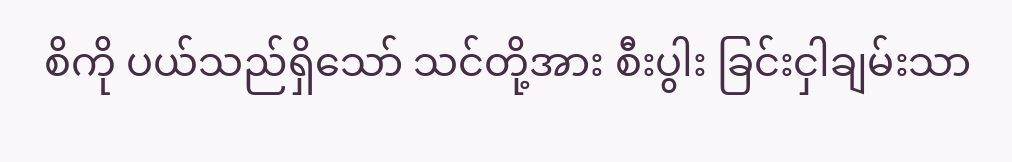စိကို ပယ်သည်ရှိသော် သင်တို့အား စီးပွါး ခြင်းငှါချမ်းသာ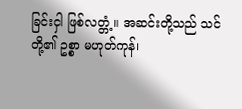ခြင်းငှါ ဖြစ်လတ္တံ့။ အဆင်းတို့သည် သင်တို့၏ ဥစ္စာ မဟုတ်ကုန်၊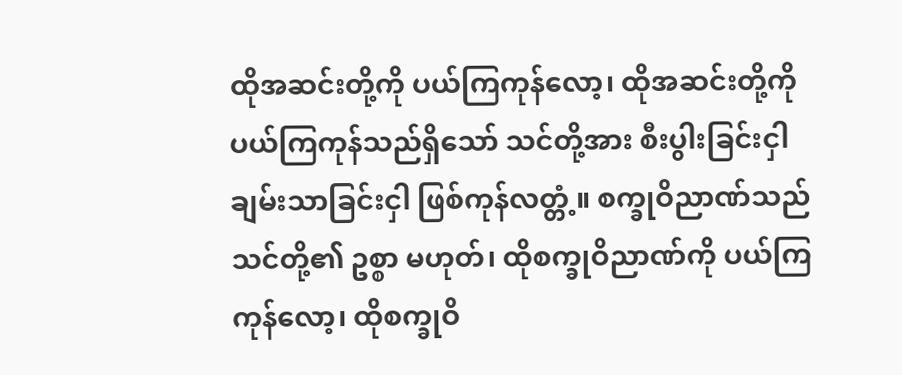ထိုအဆင်းတို့ကို ပယ်ကြကုန်လော့၊ ထိုအဆင်းတို့ကို ပယ်ကြကုန်သည်ရှိသော် သင်တို့အား စီးပွါးခြင်းငှါ ချမ်းသာခြင်းငှါ ဖြစ်ကုန်လတ္တံ့။ စက္ခုဝိညာဏ်သည် သင်တို့၏ ဥစ္စာ မဟုတ်၊ ထိုစက္ခုဝိညာဏ်ကို ပယ်ကြကုန်လော့၊ ထိုစက္ခုဝိ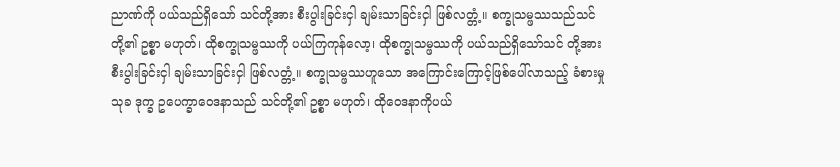ညာဏ်ကို ပယ်သည်ရှိသော် သင်တို့အား စီးပွါးခြင်းငှါ ချမ်းသာခြင်းငှါ ဖြစ်လတ္တံ့။ စက္ခုသမ္ဖဿသည်သင်တို့၏ ဥစ္စာ မဟုတ်၊ ထိုစက္ခုသမ္ဖဿကို ပယ်ကြကုန်လော့၊ ထိုစက္ခုသမ္ဖဿကို ပယ်သည်ရှိသော်သင် တို့အား စီးပွါးခြင်းငှါ ချမ်းသာခြင်းငှါ ဖြစ်လတ္တံ့။ စက္ခုသမ္ဖဿဟူသော အကြောင်းကြောင့်ဖြစ်ပေါ်လာသည့် ခံစားမှု သုခ ဒုက္ခ ဥပေက္ခာဝေဒနာသည် သင်တို့၏ ဥစ္စာ မဟုတ်၊ ထိုဝေဒနာကိုပယ်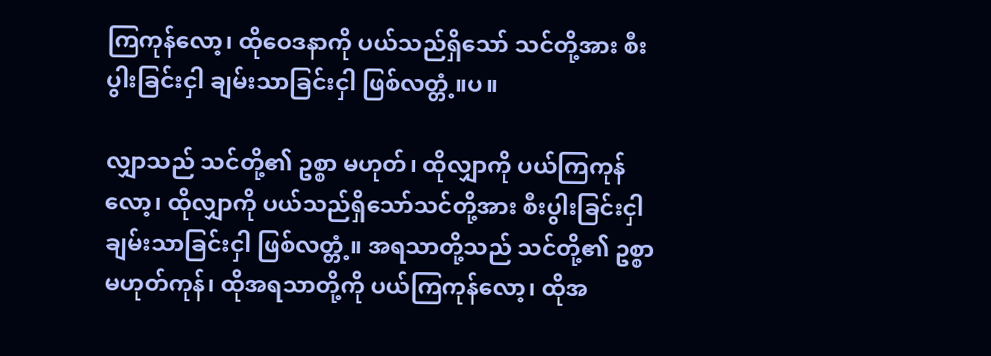ကြကုန်လော့၊ ထိုဝေဒနာကို ပယ်သည်ရှိသော် သင်တို့အား စီးပွါးခြင်းငှါ ချမ်းသာခြင်းငှါ ဖြစ်လတ္တံ့။ပ။

လျှာသည် သင်တို့၏ ဥစ္စာ မဟုတ်၊ ထိုလျှာကို ပယ်ကြကုန်လော့၊ ထိုလျှာကို ပယ်သည်ရှိသော်သင်တို့အား စီးပွါးခြင်းငှါ ချမ်းသာခြင်းငှါ ဖြစ်လတ္တံ့။ အရသာတို့သည် သင်တို့၏ ဥစ္စာ မဟုတ်ကုန်၊ ထိုအရသာတို့ကို ပယ်ကြကုန်လော့၊ ထိုအ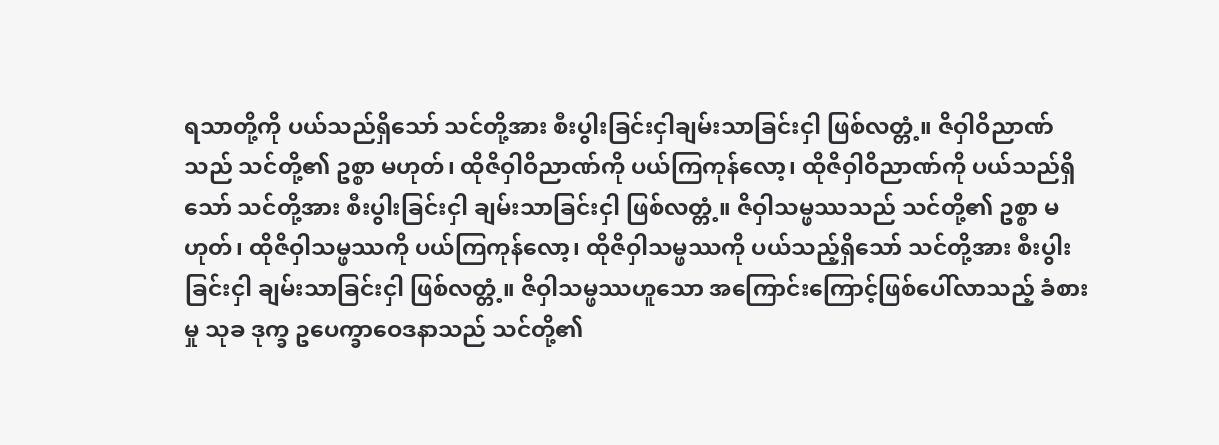ရသာတို့ကို ပယ်သည်ရှိသော် သင်တို့အား စီးပွါးခြင်းငှါချမ်းသာခြင်းငှါ ဖြစ်လတ္တံ့။ ဇိဝှါဝိညာဏ်သည် သင်တို့၏ ဥစ္စာ မဟုတ်၊ ထိုဇိဝှါဝိညာဏ်ကို ပယ်ကြကုန်လော့၊ ထိုဇိဝှါဝိညာဏ်ကို ပယ်သည်ရှိသော် သင်တို့အား စီးပွါးခြင်းငှါ ချမ်းသာခြင်းငှါ ဖြစ်လတ္တံ့။ ဇိဝှါသမ္ဖဿသည် သင်တို့၏ ဥစ္စာ မဟုတ်၊ ထိုဇိဝှါသမ္ဖဿကို ပယ်ကြကုန်လော့၊ ထိုဇိဝှါသမ္ဖဿကို ပယ်သည့်ရှိသော် သင်တို့အား စီးပွါးခြင်းငှါ ချမ်းသာခြင်းငှါ ဖြစ်လတ္တံ့။ ဇိဝှါသမ္ဖဿဟူသော အကြောင်းကြောင့်ဖြစ်ပေါ်လာသည့် ခံစားမှု သုခ ဒုက္ခ ဥပေက္ခာဝေဒနာသည် သင်တို့၏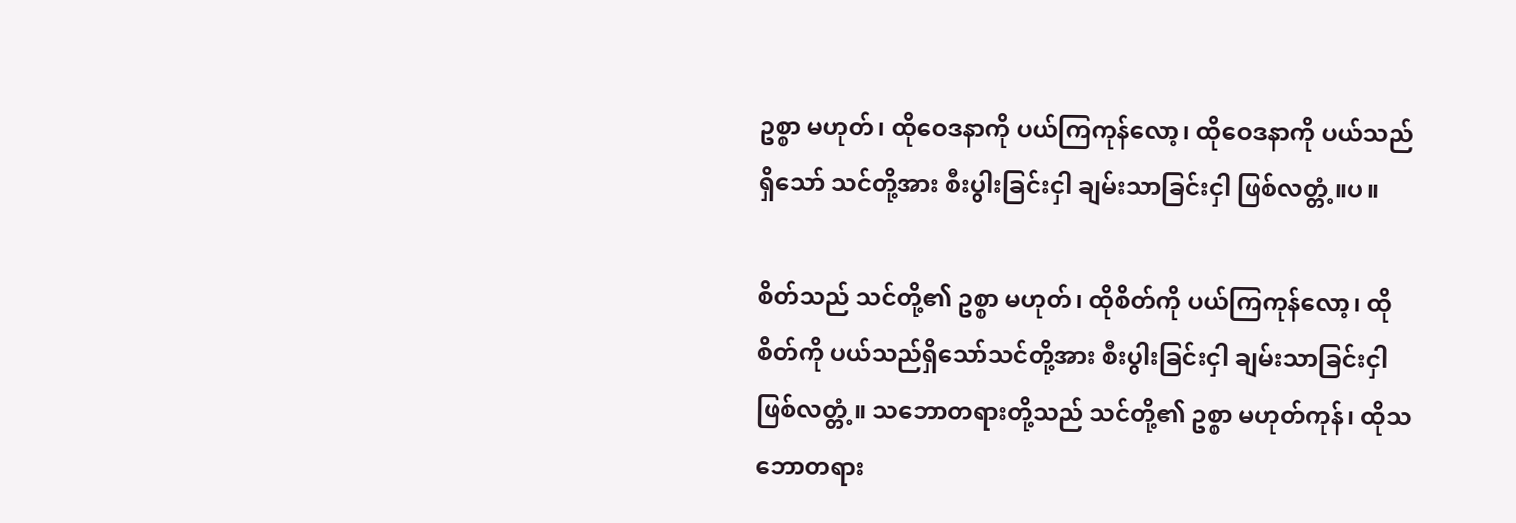ဥစ္စာ မဟုတ်၊ ထိုဝေဒနာကို ပယ်ကြကုန်လော့၊ ထိုဝေဒနာကို ပယ်သည်ရှိသော် သင်တို့အား စီးပွါးခြင်းငှါ ချမ်းသာခြင်းငှါ ဖြစ်လတ္တံ့။ပ။

စိတ်သည် သင်တို့၏ ဥစ္စာ မဟုတ်၊ ထိုစိတ်ကို ပယ်ကြကုန်လော့၊ ထိုစိတ်ကို ပယ်သည်ရှိသော်သင်တို့အား စီးပွါးခြင်းငှါ ချမ်းသာခြင်းငှါ ဖြစ်လတ္တံ့။ သဘောတရားတို့သည် သင်တို့၏ ဥစ္စာ မဟုတ်ကုန်၊ ထိုသဘောတရား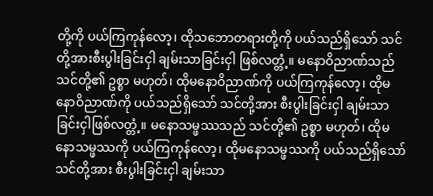တို့ကို ပယ်ကြကုန်လော့၊ ထိုသဘောတရားတို့ကို ပယ်သည်ရှိသော် သင်တို့အားစီးပွါးခြင်းငှါ ချမ်းသာခြင်းငှါ ဖြစ်လတ္တံ့။ မနောဝိညာဏ်သည် သင်တို့၏ ဥစ္စာ မဟုတ်၊ ထိုမနောဝိညာဏ်ကို ပယ်ကြကုန်လော့၊ ထိုမနောဝိညာဏ်ကို ပယ်သည်ရှိသော် သင်တို့အား စီးပွါးခြင်းငှါ ချမ်းသာခြင်းငှါဖြစ်လတ္တံ့။ မနောသမ္ဖဿသည် သင်တို့၏ ဥစ္စာ မဟုတ်၊ ထိုမနောသမ္ဖဿကို ပယ်ကြကုန်လော့၊ ထိုမနောသမ္ဖဿကို ပယ်သည်ရှိသော် သင်တို့အား စီးပွါးခြင်းငှါ ချမ်းသာ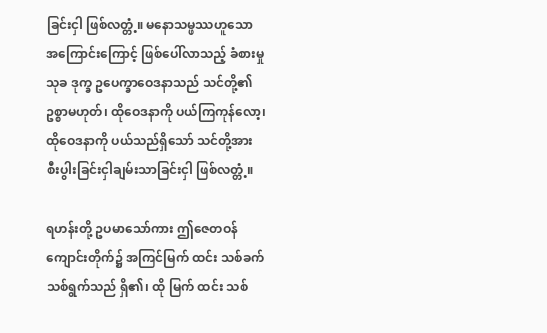ခြင်းငှါ ဖြစ်လတ္တံ့။ မနောသမ္ဖဿဟူသော အကြောင်းကြောင့် ဖြစ်ပေါ်လာသည့် ခံစားမှု သုခ ဒုက္ခ ဥပေက္ခာဝေဒနာသည် သင်တို့၏ ဥစ္စာမဟုတ်၊ ထိုဝေဒနာကို ပယ်ကြကုန်လော့၊ ထိုဝေဒနာကို ပယ်သည်ရှိသော် သင်တို့အား စီးပွါးခြင်းငှါချမ်းသာခြင်းငှါ ဖြစ်လတ္တံ့။

ရဟန်းတို့ ဥပမာသော်ကား ဤဇေတဝန်ကျောင်းတိုက်၌ အကြင်မြက် ထင်း သစ်ခက် သစ်ရွက်သည် ရှိ၏၊ ထို မြက် ထင်း သစ်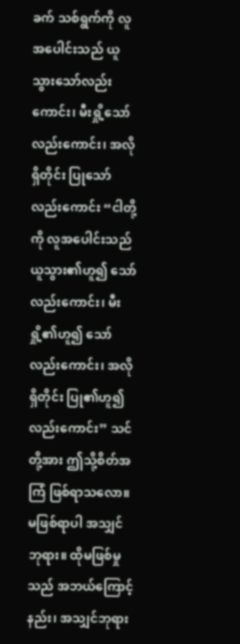ခက် သစ်ရွက်ကို လူအပေါင်းသည် ယူသွားသော်လည်းကောင်း၊ မီးရှို့သော်လည်းကောင်း၊ အလိုရှိတိုင်း ပြုသော်လည်းကောင်း “ငါတို့ကို လူအပေါင်းသည် ယူသွား၏ဟူ၍ သော်လည်းကောင်း၊ မီးရှို့၏ဟူ၍ သော်လည်းကောင်း၊ အလိုရှိတိုင်း ပြု၏ဟူ၍လည်းကောင်း” သင်တို့အား ဤသို့စိတ်အကြံ ဖြစ်ရာသလော။ မဖြစ်ရာပါ အသျှင်ဘုရား။ ထိုမဖြစ်မှုသည် အဘယ်ကြောင့်နည်း၊ အသျှင်ဘုရား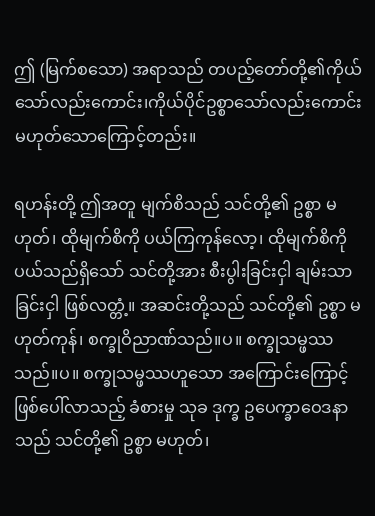ဤ (မြက်စသော) အရာသည် တပည့်တော်တို့၏ကိုယ်သော်လည်းကောင်း၊ကိုယ်ပိုင်ဥစ္စာသော်လည်းကောင်း မဟုတ်သောကြောင့်တည်း။

ရဟန်းတို့ ဤအတူ မျက်စိသည် သင်တို့၏ ဥစ္စာ မဟုတ်၊ ထိုမျက်စိကို ပယ်ကြကုန်လော့၊ ထိုမျက်စိကို ပယ်သည်ရှိသော် သင်တို့အား စီးပွါးခြင်းငှါ ချမ်းသာခြင်းငှါ ဖြစ်လတ္တံ့။ အဆင်းတို့သည် သင်တို့၏ ဥစ္စာ မဟုတ်ကုန်၊ စက္ခုဝိညာဏ်သည်။ပ။ စက္ခုသမ္ဖဿသည်။ပ။ စက္ခုသမ္ဖဿဟူသော အကြောင်းကြောင့် ဖြစ်ပေါ်လာသည့် ခံစားမှု သုခ ဒုက္ခ ဥပေက္ခာဝေဒနာသည် သင်တို့၏ ဥစ္စာ မဟုတ်၊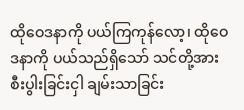ထိုဝေဒနာကို ပယ်ကြကုန်လော့၊ ထိုဝေဒနာကို ပယ်သည်ရှိသော် သင်တို့အား စီးပွါးခြင်းငှါ ချမ်းသာခြင်း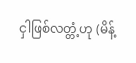ငှါဖြစ်လတ္တံ့ဟု (မိန့်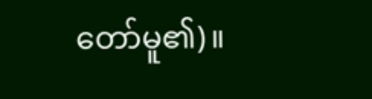တော်မူ၏)။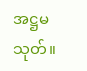အဋ္ဌမသုတ်။